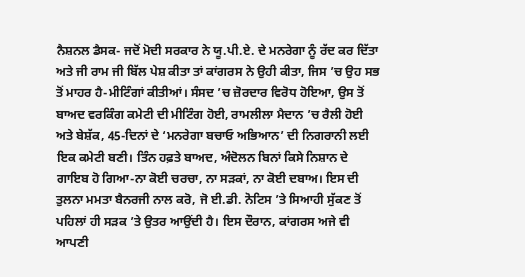ਨੈਸ਼ਨਲ ਡੈਸਕ- ਜਦੋਂ ਮੋਦੀ ਸਰਕਾਰ ਨੇ ਯੂ.ਪੀ.ਏ. ਦੇ ਮਨਰੇਗਾ ਨੂੰ ਰੱਦ ਕਰ ਦਿੱਤਾ ਅਤੇ ਜੀ ਰਾਮ ਜੀ ਬਿੱਲ ਪੇਸ਼ ਕੀਤਾ ਤਾਂ ਕਾਂਗਰਸ ਨੇ ਉਹੀ ਕੀਤਾ, ਜਿਸ ’ਚ ਉਹ ਸਭ ਤੋਂ ਮਾਹਰ ਹੈ-ਮੀਟਿੰਗਾਂ ਕੀਤੀਆਂ। ਸੰਸਦ ’ਚ ਜ਼ੋਰਦਾਰ ਵਿਰੋਧ ਹੋਇਆ, ਉਸ ਤੋਂ ਬਾਅਦ ਵਰਕਿੰਗ ਕਮੇਟੀ ਦੀ ਮੀਟਿੰਗ ਹੋਈ, ਰਾਮਲੀਲਾ ਮੈਦਾਨ ’ਚ ਰੈਲੀ ਹੋਈ ਅਤੇ ਬੇਸ਼ੱਕ, 45-ਦਿਨਾਂ ਦੇ ‘ਮਨਰੇਗਾ ਬਚਾਓ ਅਭਿਆਨ’ ਦੀ ਨਿਗਰਾਨੀ ਲਈ ਇਕ ਕਮੇਟੀ ਬਣੀ। ਤਿੰਨ ਹਫ਼ਤੇ ਬਾਅਦ, ਅੰਦੋਲਨ ਬਿਨਾਂ ਕਿਸੇ ਨਿਸ਼ਾਨ ਦੇ ਗਾਇਬ ਹੋ ਗਿਆ-ਨਾ ਕੋਈ ਚਰਚਾ, ਨਾ ਸੜਕਾਂ, ਨਾ ਕੋਈ ਦਬਾਅ। ਇਸ ਦੀ ਤੁਲਨਾ ਮਮਤਾ ਬੈਨਰਜੀ ਨਾਲ ਕਰੋ, ਜੋ ਈ.ਡੀ. ਨੋਟਿਸ ’ਤੇ ਸਿਆਹੀ ਸੁੱਕਣ ਤੋਂ ਪਹਿਲਾਂ ਹੀ ਸੜਕ ’ਤੇ ਉਤਰ ਆਉਂਦੀ ਹੈ। ਇਸ ਦੌਰਾਨ, ਕਾਂਗਰਸ ਅਜੇ ਵੀ ਆਪਣੀ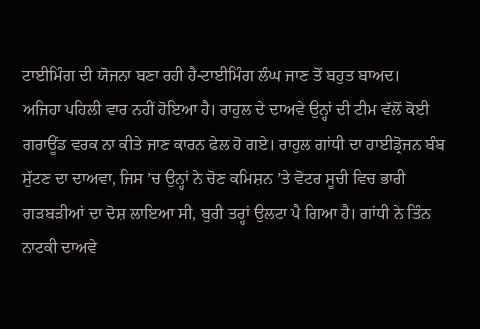ਟਾਈਮਿੰਗ ਦੀ ਯੋਜਨਾ ਬਣਾ ਰਹੀ ਹੈ-ਟਾਈਮਿੰਗ ਲੰਘ ਜਾਣ ਤੋਂ ਬਹੁਤ ਬਾਅਦ।
ਅਜਿਹਾ ਪਹਿਲੀ ਵਾਰ ਨਹੀਂ ਹੋਇਆ ਹੈ। ਰਾਹੁਲ ਦੇ ਦਾਅਵੇ ਉਨ੍ਹਾਂ ਦੀ ਟੀਮ ਵੱਲੋਂ ਕੋਈ ਗਰਾਊਂਡ ਵਰਕ ਨਾ ਕੀਤੇ ਜਾਣ ਕਾਰਨ ਫੇਲ ਹੋ ਗਏ। ਰਾਹੁਲ ਗਾਂਧੀ ਦਾ ਹਾਈਡ੍ਰੋਜਨ ਬੰਬ ਸੁੱਟਣ ਦਾ ਦਾਅਵਾ, ਜਿਸ ’ਚ ਉਨ੍ਹਾਂ ਨੇ ਚੋਣ ਕਮਿਸ਼ਨ ’ਤੇ ਵੋਟਰ ਸੂਚੀ ਵਿਚ ਭਾਰੀ ਗੜਬੜੀਆਂ ਦਾ ਦੋਸ਼ ਲਾਇਆ ਸੀ, ਬੁਰੀ ਤਰ੍ਹਾਂ ਉਲਟਾ ਪੈ ਗਿਆ ਹੈ। ਗਾਂਧੀ ਨੇ ਤਿੰਨ ਨਾਟਕੀ ਦਾਅਵੇ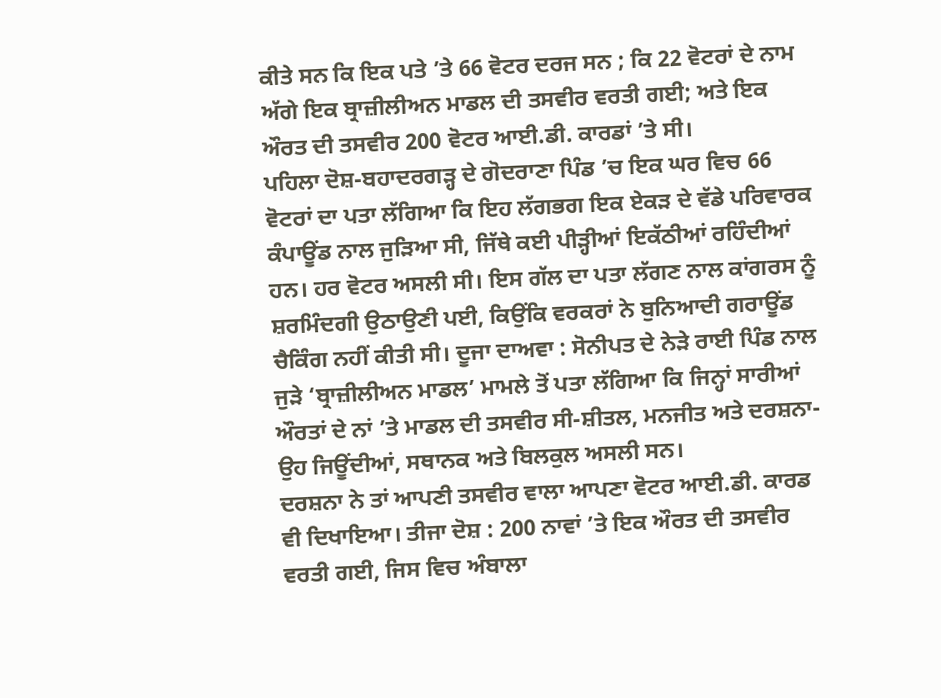ਕੀਤੇ ਸਨ ਕਿ ਇਕ ਪਤੇ ’ਤੇ 66 ਵੋਟਰ ਦਰਜ ਸਨ ; ਕਿ 22 ਵੋਟਰਾਂ ਦੇ ਨਾਮ ਅੱਗੇ ਇਕ ਬ੍ਰਾਜ਼ੀਲੀਅਨ ਮਾਡਲ ਦੀ ਤਸਵੀਰ ਵਰਤੀ ਗਈ; ਅਤੇ ਇਕ ਔਰਤ ਦੀ ਤਸਵੀਰ 200 ਵੋਟਰ ਆਈ.ਡੀ. ਕਾਰਡਾਂ ’ਤੇ ਸੀ।
ਪਹਿਲਾ ਦੋਸ਼-ਬਹਾਦਰਗੜ੍ਹ ਦੇ ਗੋਦਰਾਣਾ ਪਿੰਡ ’ਚ ਇਕ ਘਰ ਵਿਚ 66 ਵੋਟਰਾਂ ਦਾ ਪਤਾ ਲੱਗਿਆ ਕਿ ਇਹ ਲੱਗਭਗ ਇਕ ਏਕੜ ਦੇ ਵੱਡੇ ਪਰਿਵਾਰਕ ਕੰਪਾਊਂਡ ਨਾਲ ਜੁੜਿਆ ਸੀ, ਜਿੱਥੇ ਕਈ ਪੀੜ੍ਹੀਆਂ ਇਕੱਠੀਆਂ ਰਹਿੰਦੀਆਂ ਹਨ। ਹਰ ਵੋਟਰ ਅਸਲੀ ਸੀ। ਇਸ ਗੱਲ ਦਾ ਪਤਾ ਲੱਗਣ ਨਾਲ ਕਾਂਗਰਸ ਨੂੰ ਸ਼ਰਮਿੰਦਗੀ ਉਠਾਉਣੀ ਪਈ, ਕਿਉਂਕਿ ਵਰਕਰਾਂ ਨੇ ਬੁਨਿਆਦੀ ਗਰਾਊਂਡ ਚੈਕਿੰਗ ਨਹੀਂ ਕੀਤੀ ਸੀ। ਦੂਜਾ ਦਾਅਵਾ : ਸੋਨੀਪਤ ਦੇ ਨੇੜੇ ਰਾਈ ਪਿੰਡ ਨਾਲ ਜੁੜੇ ‘ਬ੍ਰਾਜ਼ੀਲੀਅਨ ਮਾਡਲ’ ਮਾਮਲੇ ਤੋਂ ਪਤਾ ਲੱਗਿਆ ਕਿ ਜਿਨ੍ਹਾਂ ਸਾਰੀਆਂ ਔਰਤਾਂ ਦੇ ਨਾਂ ’ਤੇ ਮਾਡਲ ਦੀ ਤਸਵੀਰ ਸੀ-ਸ਼ੀਤਲ, ਮਨਜੀਤ ਅਤੇ ਦਰਸ਼ਨਾ-ਉਹ ਜਿਊਂਦੀਆਂ, ਸਥਾਨਕ ਅਤੇ ਬਿਲਕੁਲ ਅਸਲੀ ਸਨ।
ਦਰਸ਼ਨਾ ਨੇ ਤਾਂ ਆਪਣੀ ਤਸਵੀਰ ਵਾਲਾ ਆਪਣਾ ਵੋਟਰ ਆਈ.ਡੀ. ਕਾਰਡ ਵੀ ਦਿਖਾਇਆ। ਤੀਜਾ ਦੋਸ਼ : 200 ਨਾਵਾਂ ’ਤੇ ਇਕ ਔਰਤ ਦੀ ਤਸਵੀਰ ਵਰਤੀ ਗਈ, ਜਿਸ ਵਿਚ ਅੰਬਾਲਾ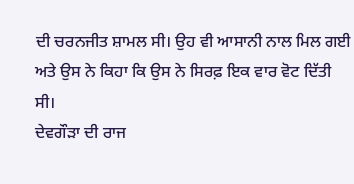ਦੀ ਚਰਨਜੀਤ ਸ਼ਾਮਲ ਸੀ। ਉਹ ਵੀ ਆਸਾਨੀ ਨਾਲ ਮਿਲ ਗਈ ਅਤੇ ਉਸ ਨੇ ਕਿਹਾ ਕਿ ਉਸ ਨੇ ਸਿਰਫ਼ ਇਕ ਵਾਰ ਵੋਟ ਦਿੱਤੀ ਸੀ।
ਦੇਵਗੌੜਾ ਦੀ ਰਾਜ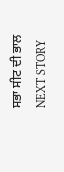ਸਭਾ ਸੀਟ ਦੀ ਭਾਲ
NEXT STORY